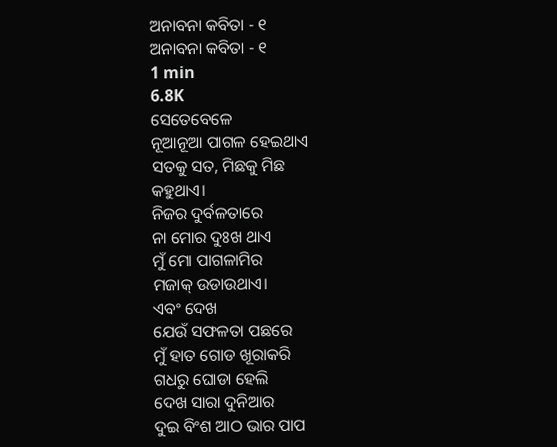ଅନାବନା କବିତା - ୧
ଅନାବନା କବିତା - ୧
1 min
6.8K
ସେତେବେଳେ
ନୂଆନୂଆ ପାଗଳ ହେଇଥାଏ
ସତକୁ ସତ, ମିଛକୁ ମିଛ
କହୁଥାଏ।
ନିଜର ଦୁର୍ବଳତାରେ
ନା ମୋର ଦୁଃଖ ଥାଏ
ମୁଁ ମୋ ପାଗଳାମିର
ମଜାକ୍ ଉଡାଉଥାଏ।
ଏବଂ ଦେଖ
ଯେଉଁ ସଫଳତା ପଛରେ
ମୁଁ ହାତ ଗୋଡ ଖୂରାକରି
ଗଧରୁ ଘୋଡା ହେଲି
ଦେଖ ସାରା ଦୁନିଆର
ଦୁଇ ବିଂଶ ଆଠ ଭାର ପାପ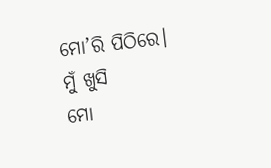ମୋ’ରି ପିଠିରେ।
ମୁଁ ଖୁସି
ମୋ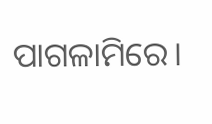ପାଗଳାମିରେ।